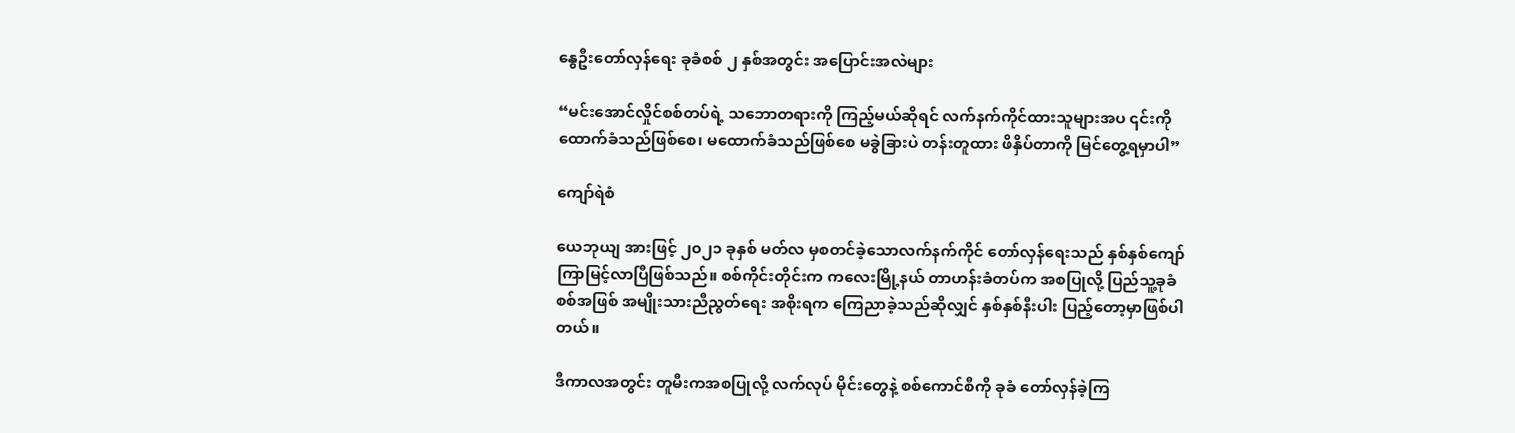နွေဦးတော်လှန်ရေး ခုခံစစ် ၂ နှစ်အတွင်း အပြောင်းအလဲများ

“မင်းအောင်လှိုင်စစ်တပ်ရဲ့ သဘောတရားကို ကြည့်မယ်ဆိုရင် လက်နက်ကိုင်ထားသူများအပ ၎င်းကို ထောက်ခံသည်ဖြစ်စေ၊ မထောက်ခံသည်ဖြစ်စေ မခွဲခြားပဲ တန်းတူထား ဖိနှိပ်တာကို မြင်တွေ့ရမှာပါ”

ကျော်ရဲစံ

ယေဘုယျ အားဖြင့် ၂၀၂၁ ခုနှစ် မတ်လ မှစတင်ခဲ့သောလက်နက်ကိုင် တော်လှန်ရေးသည် နှစ်နှစ်ကျော် ကြာမြင့်လာပြီဖြစ်သည်။ စစ်ကိုင်းတိုင်းက ကလေးမြို့နယ် တာဟန်းခံတပ်က အစပြုလို့ ပြည်သူ့ခုခံစစ်အဖြစ် အမျိုးသားညီညွတ်ရေး အစိုးရက ကြေညာခဲ့သည်ဆိုလျှင် နှစ်နှစ်နီးပါး ပြည့်တော့မှာဖြစ်ပါတယ်။

ဒီကာလအတွင်း တူမီးကအစပြုလို့ လက်လုပ် မိုင်းတွေနဲ့ စစ်ကောင်စီကို ခုခံ တော်လှန်ခဲ့ကြ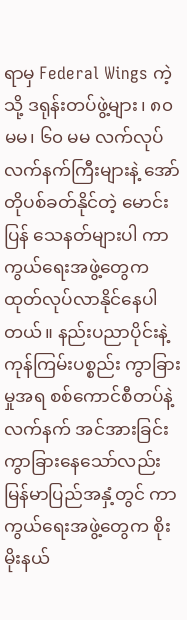ရာမှ Federal Wings ကဲ့သို့ ဒရုန်းတပ်ဖွဲ့များ၊ ၈၀မမ၊ ၆၀ မမ လက်လုပ်လက်နက်ကြီးများနဲ့ အော်တိုပစ်ခတ်နိုင်တဲ့ မောင်းပြန် သေနတ်များပါ ကာကွယ်ရေးအဖွဲ့တွေက ထုတ်လုပ်လာနိုင်နေပါတယ်။ နည်းပညာပိုင်းနဲ့ ကုန်ကြမ်းပစ္စည်း ကွာခြားမှုအရ စစ်ကောင်စီတပ်နဲ့ လက်နက် အင်အားခြင်းကွာခြားနေသော်လည်း မြန်မာပြည်အနှံ့တွင် ကာကွယ်ရေးအဖွဲ့တွေက စိုးမိုးနယ်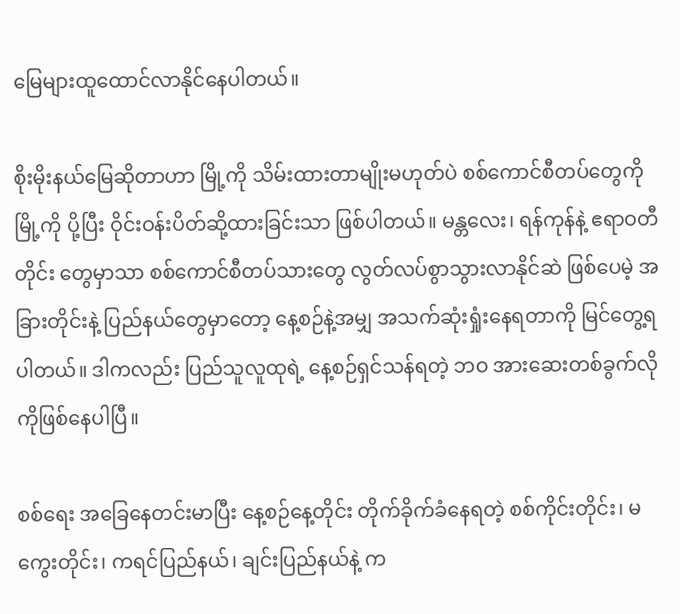မြေများထူထောင်လာနိုင်နေပါတယ်။

စိုးမိုးနယ်မြေဆိုတာဟာ မြို့ကို သိမ်းထားတာမျိုးမဟုတ်ပဲ စစ်ကောင်စီတပ်တွေကို မြို့ကို ပို့ပြီး ဝိုင်းဝန်းပိတ်ဆို့ထားခြင်းသာ ဖြစ်ပါတယ်။ မန္တလေး၊ ရန်ကုန်နဲ့ ဧရာဝတီတိုင်း တွေမှာသာ စစ်ကောင်စီတပ်သားတွေ လွတ်လပ်စွာသွားလာနိုင်ဆဲ ဖြစ်ပေမဲ့ အခြားတိုင်းနဲ့ ပြည်နယ်တွေမှာတော့ နေ့စဉ်နဲ့အမျှ အသက်ဆုံးရှုံးနေရတာကို မြင်တွေ့ရပါတယ်။ ဒါကလည်း ပြည်သူလူထုရဲ့ နေ့စဉ်ရှင်သန်ရတဲ့ ဘဝ အားဆေးတစ်ခွက်လိုကိုဖြစ်နေပါပြီ။

စစ်ရေး အခြေနေတင်းမာပြီး နေ့စဉ်နေ့တိုင်း တိုက်ခိုက်ခံနေရတဲ့ စစ်ကိုင်းတိုင်း၊ မကွေးတိုင်း၊ ကရင်ပြည်နယ်၊ ချင်းပြည်နယ်နဲ့ က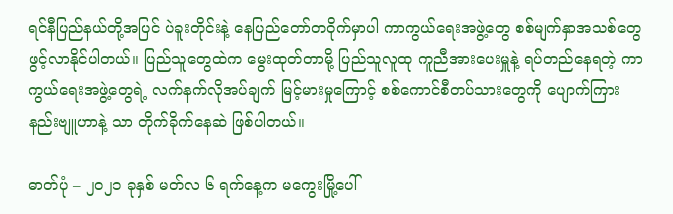ရင်နီပြည်နယ်တို့အပြင် ပဲခူးတိုင်းနဲ့ နေပြည်တော်တဝိုက်မှာပါ ကာကွယ်ရေးအဖွဲ့တွေ စစ်မျက်နှာအသစ်တွေဖွင့်လာနိုင်ပါတယ်။ ပြည်သူတွေထဲက မွေးထုတ်တာမို့ ပြည်သူလူထု ကူညီအားပေးမှူနဲ့ ရပ်တည်နေရတဲ့ ကာကွယ်ရေးအဖွဲ့တွေရဲ့ လက်နက်လိုအပ်ချက် မြင့်မားမှုကြောင့် စစ်ကောင်စီတပ်သားတွေကို ပျောက်ကြားနည်းဗျူဟာနဲ့ သာ တိုက်ခိုက်နေဆဲ ဖြစ်ပါတယ်။

ဓာတ်ပုံ – ၂၀၂၁ ခုနှစ် မတ်လ ၆ ရက်နေ့က မကွေးမြို့ပေါ်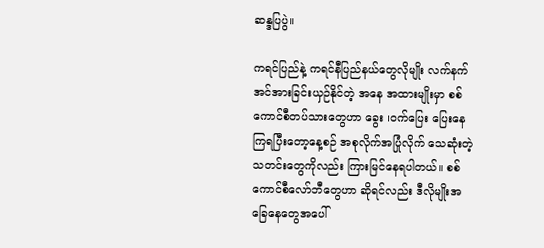ဆန္ဒပြပွဲ။

ကရင်ပြည်နဲ့ ကရင်နီပြည်နယ်တွေလိုမျိုး လက်နက်အင်အားခြင်းယှဉ်နိုင်တဲ့ အနေ အထားမျိုးမှာ စစ်ကောင်စီတပ်သားတွေဟာ ခွေး ၊ဝက်ပြေး ပြေးနေကြရပြီးတော့နေ့စဉ် အစုလိုက်အပြုံလိုက် သေဆုံးတဲ့ သတင်းတွေကိုလည်း ကြားမြင်နေရပါတယ်။ စစ်ကောင်စီလော်ဘီတွေဟာ ဆိုရင်လည်း ဒီလိုမျိုးအခြေနေတွေအပေါ်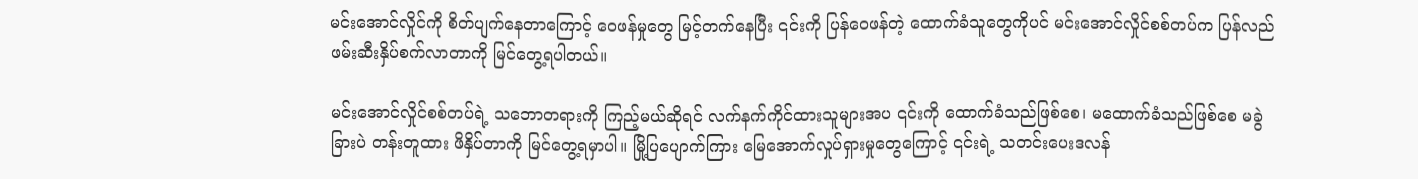မင်းအောင်လှိုင်ကို စိတ်ပျက်နေတာကြောင့် ဝေဖန်မှုတွေ မြင့်တက်နေပြီး ၎င်းကို ပြန်ဝေဖန်တဲ့ ထောက်ခံသူတွေကိုပင် မင်းအောင်လှိုင်စစ်တပ်က ပြန်လည်ဖမ်းဆီးနှိပ်စက်လာတာကို မြင်တွေ့ရပါတယ်။

မင်းအောင်လှိုင်စစ်တပ်ရဲ့ သဘောတရားကို ကြည့်မယ်ဆိုရင် လက်နက်ကိုင်ထားသူများအပ ၎င်းကို ထောက်ခံသည်ဖြစ်စေ၊ မထောက်ခံသည်ဖြစ်စေ မခွဲခြားပဲ တန်းတူထား ဖိနှိပ်တာကို မြင်တွေ့ရမှာပါ။ မြို့ပြပျောက်ကြား မြေအောက်လှုပ်ရှားမှုတွေကြောင့် ၎င်းရဲ့ သတင်းပေးဒလန်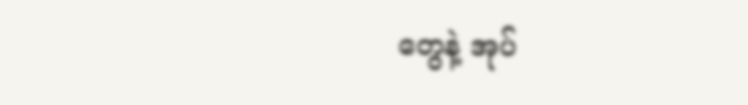တွေနဲ့ အုပ်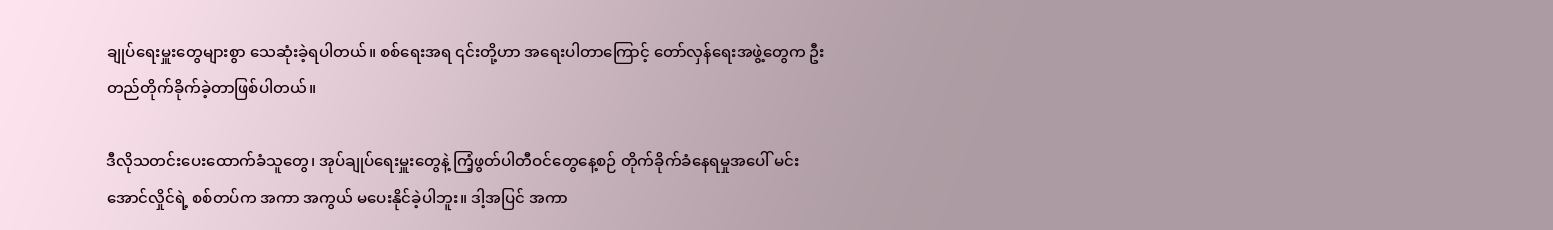ချုပ်ရေးမှူးတွေများစွာ သေဆုံးခဲ့ရပါတယ်။ စစ်ရေးအရ ၎င်းတို့ဟာ အရေးပါတာကြောင့် တော်လှန်ရေးအဖွဲ့တွေက ဦးတည်တိုက်ခိုက်ခဲ့တာဖြစ်ပါတယ်။

ဒီလိုသတင်းပေးထောက်ခံသူတွေ၊ အုပ်ချုပ်ရေးမှူးတွေနဲ့ ကြံ့ဖွတ်ပါတီဝင်တွေနေ့စဉ် တိုက်ခိုက်ခံနေရမှုအပေါ် မင်းအောင်လှိုင်ရဲ့ စစ်တပ်က အကာ အကွယ် မပေးနိုင်ခဲ့ပါဘူး။ ဒါ့အပြင် အကာ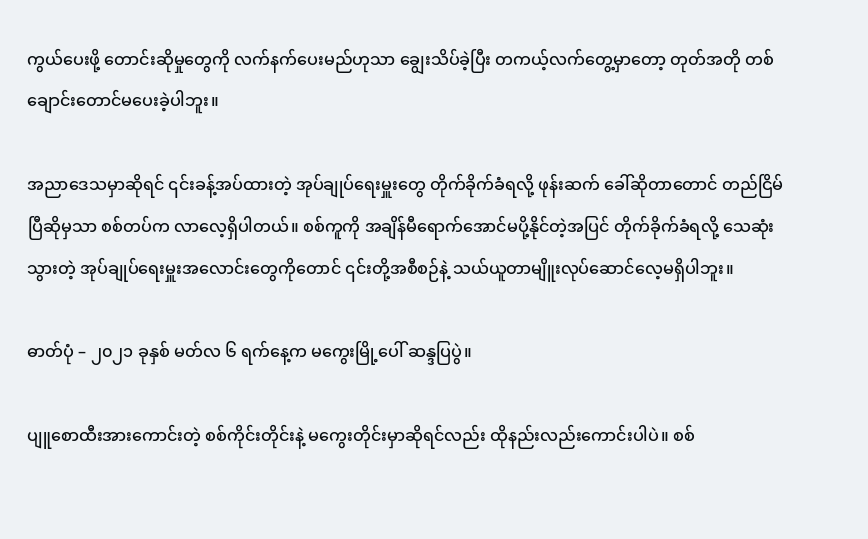ကွယ်ပေးဖို့ တောင်းဆိုမှုတွေကို လက်နက်ပေးမည်ဟုသာ ချွေးသိပ်ခဲ့ပြီး တကယ့်လက်တွေ့မှာတော့ တုတ်အတို တစ်ချောင်းတောင်မပေးခဲ့ပါဘူး။

အညာဒေသမှာဆိုရင် ၎င်းခန့်အပ်ထားတဲ့ အုပ်ချုပ်ရေးမှူးတွေ တိုက်ခိုက်ခံရလို့ ဖုန်းဆက် ခေါ်ဆိုတာတောင် တည်ငြိမ်ပြီဆိုမှသာ စစ်တပ်က လာလေ့ရှိပါတယ်။ စစ်ကူကို အချိန်မီရောက်အောင်မပို့နိုင်တဲ့အပြင် တိုက်ခိုက်ခံရလို့ သေဆုံးသွားတဲ့ အုပ်ချုပ်ရေးမှူးအလောင်းတွေကိုတောင် ၎င်းတို့အစီစဉ်နဲ့ သယ်ယူတာမျိူးလုပ်ဆောင်လေ့မရှိပါဘူး။

ဓာတ်ပုံ – ၂၀၂၁ ခုနှစ် မတ်လ ၆ ရက်နေ့က မကွေးမြို့ပေါ် ဆန္ဒပြပွဲ။

ပျူစောထီးအားကောင်းတဲ့ စစ်ကိုင်းတိုင်းနဲ့ မကွေးတိုင်းမှာဆိုရင်လည်း ထိုနည်းလည်းကောင်းပါပဲ။ စစ်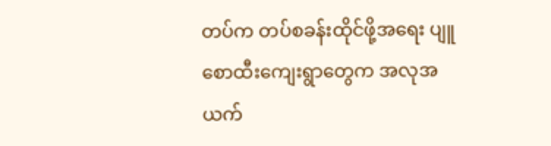တပ်က တပ်စခန်းထိုင်ဖို့အရေး ပျူစောထီးကျေးရွာတွေက အလုအယက်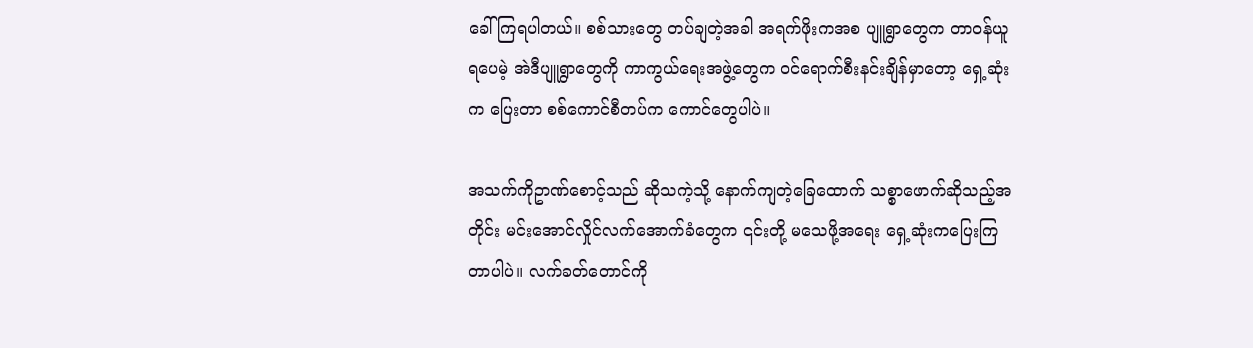ခေါ်ကြရပါတယ်။ စစ်သားတွေ တပ်ချတဲ့အခါ အရက်ဖိုးကအစ ပျူရွာတွေက တာဝန်ယူရပေမဲ့ အဲဒီပျူရွာတွေကို ကာကွယ်ရေးအဖွဲ့တွေက ဝင်ရောက်စီးနင်းချိန်မှာတော့ ရှေ့ဆုံးက ပြေးတာ စစ်ကောင်စီတပ်က ကောင်တွေပါပဲ။

အသက်ကိုဥာဏ်စောင့်သည် ဆိုသကဲ့သို့ နောက်ကျတဲ့ခြေထောက် သစ္စာဖောက်ဆိုသည့်အတိုင်း မင်းအောင်လှိုင်လက်အောက်ခံတွေက ၎င်းတို့ မသေဖို့အရေး ရှေ့ဆုံးကပြေးကြတာပါပဲ။ လက်ခတ်တောင်ကို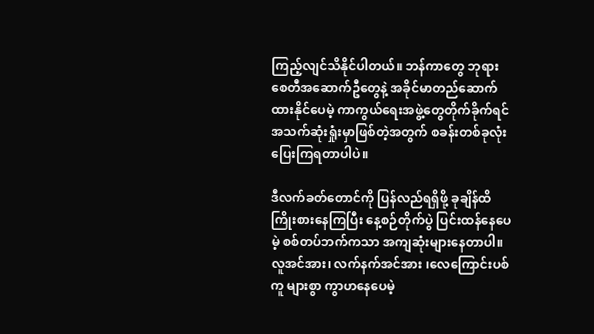ကြည့်လျင်သိနိုင်ပါတယ်။ ဘန်ကာတွေ ဘုရားစေတီအဆောက်ဦတွေနဲ့ အခိုင်မာတည်ဆောက်ထားနိုင်ပေမဲ့ ကာကွယ်ရေးအဖွဲ့တွေတိုက်ခိုက်ရင် အသက်ဆုံးရှုံးမှာဖြစ်တဲ့အတွက် စခန်းတစ်ခုလုံးပြေးကြရတာပါပဲ။

ဒီလက်ခတ်တောင်ကို ပြန်လည်ရရှိဖို့ ခုချိန်ထိကြိုးစားနေကြပြီး နေ့စဉ်တိုက်ပွဲ ပြင်းထန်နေပေမဲ့ စစ်တပ်ဘက်ကသာ အကျဆုံးများနေတာပါ။ လူအင်အား၊ လက်နက်အင်အား ၊လေကြောင်းပစ်ကူ များစွာ ကွာဟနေပေမဲ့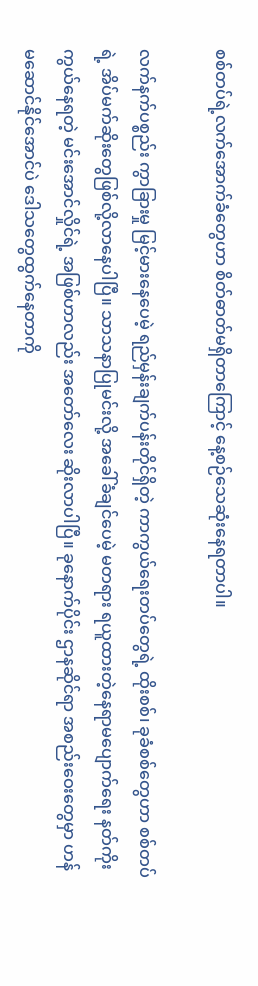စစ်တပ်ရဲ့လက်အောက်ခံတွေဟာ စိတ်ဓာတ်မရှိတာကြောင့် နေ့စဉ်သေဆုံးနေရတာပါ။

လက်နက်ပစ္စည်း ကွာခြားမှု မြင့်မားနေပေမဲ့ ရည်မှန်းချက်ပန်းတိုင်ရှိတဲ့ ကာကွယ်ရေးတပ်တွေရဲ့ ထိုးစစ်၊ ခုခံစစ်တွေဟာ စစ်တပ်ရဲ့ အိပ်မက်ဆိုးတွေဖြစ်လို့လာနေပါပြီ။ သာသနာပြုမင်းလို့ အခေါ်ခံချင်ပေမဲ့ မတရား ရယူထားတဲ့နေရာမပျောက်ရေး နတ်ကိုးကွယ်နေရတဲ့ မင်းအောင်လှိုင်ရဲ့ အဖြစ်ဟာလည်း အတော်လေး ဆိုးလာပါပြီ။ ခုနောက်ပိုင်း ဌာနဆိုင်ရာ အစည်းဝေးတွေမှာ ဟန်မဆောင်နိုင်အောင်ပဲ ဒေါသတွေထွက်နေတာကို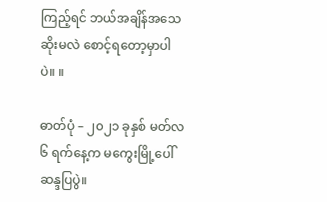ကြည့်ရင် ဘယ်အချိန်အသေဆိုးမလဲ စောင့်ရတော့မှာပါပဲ။ ။

ဓာတ်ပုံ – ၂၀၂၁ ခုနှစ် မတ်လ ၆ ရက်နေ့က မကွေးမြို့ပေါ် ဆန္ဒပြပွဲ။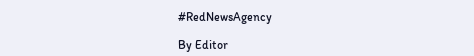#RedNewsAgency

By Editor